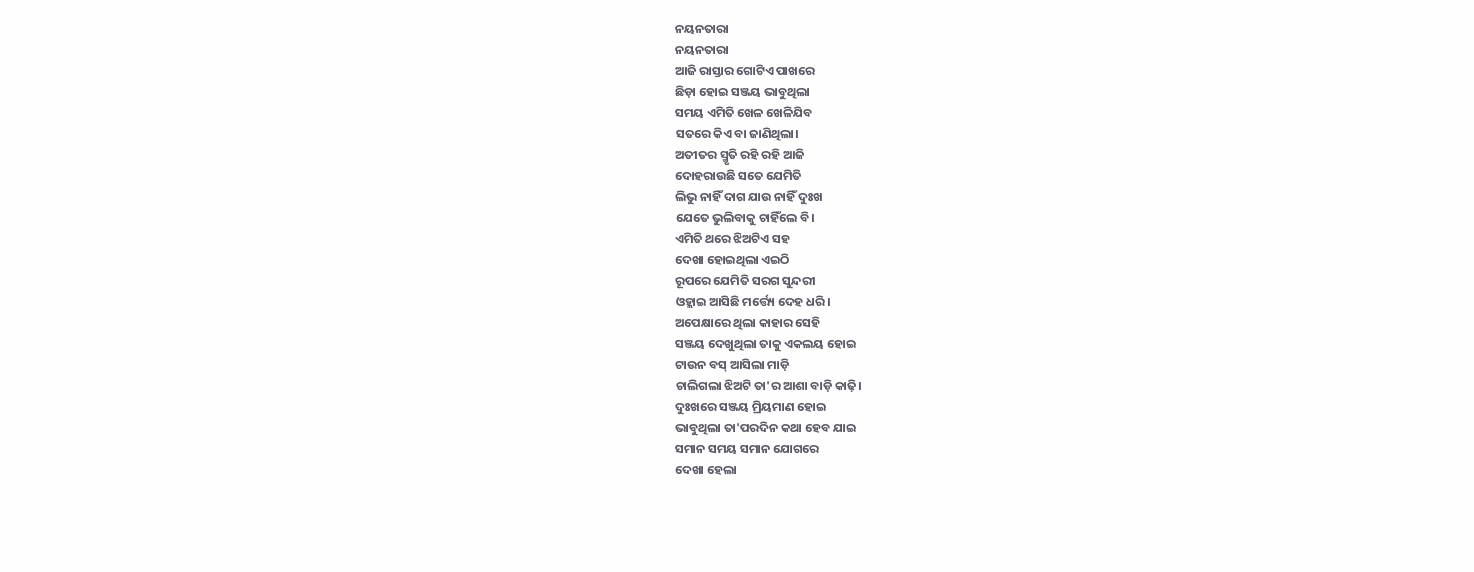ନୟନତାରା
ନୟନତାରା
ଆଜି ରାସ୍ତାର ଗୋଟିଏ ପାଖରେ
ଛିଡ଼ା ହୋଇ ସଞ୍ଜୟ ଭାବୁଥିଲା
ସମୟ ଏମିତି ଖେଳ ଖେଳିଯିବ
ସତରେ କିଏ ବା ଜାଣିଥିଲା।
ଅତୀତର ସ୍ମୃତି ରହି ରହି ଆଜି
ଦୋହରାଉଛି ସତେ ଯେମିତି
ଲିଭୁ ନାହିଁ ଦାଗ ଯାଉ ନାହିଁ ଦୁଃଖ
ଯେତେ ଭୁଲିବାକୁ ଚାହିଁଲେ ବି।
ଏମିତି ଥରେ ଝିଅଟିଏ ସହ
ଦେଖା ହୋଇଥିଲା ଏଇଠି
ରୂପରେ ଯେମିତି ସରଗ ସୁନ୍ଦରୀ
ଓହ୍ଲାଇ ଆସିଛି ମର୍ତ୍ତ୍ୟେ ଦେହ ଧରି।
ଅପେକ୍ଷାରେ ଥିଲା କାହାର ସେହି
ସଞ୍ଜୟ ଦେଖୁଥିଲା ତାକୁ ଏକଲୟ ହୋଇ
ଟାଉନ ବସ୍ ଆସିଲା ମାଡ଼ି
ଚାଲିଗଲା ଝିଅଟି ତା'ର ଆଶା ବାଡ଼ି କାଢ଼ି।
ଦୁଃଖରେ ସଞ୍ଜୟ ମ୍ରିୟମାଣ ହୋଇ
ଭାବୁଥିଲା ତା'ପରଦିନ କଥା ହେବ ଯାଇ
ସମାନ ସମୟ ସମାନ ଯୋଗରେ
ଦେଖା ହେଲା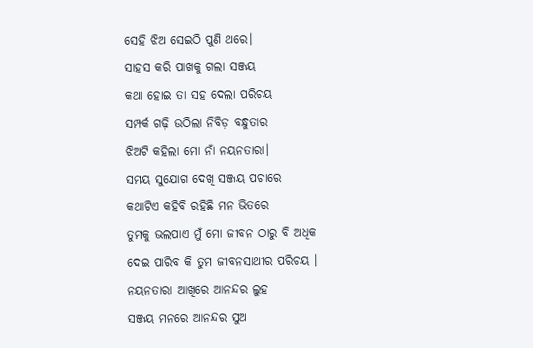ସେହି ଝିଅ ସେଇଠି ପୁଣି ଥରେ।
ସାହସ କରି ପାଖକୁ ଗଲା ସଞ୍ଜୟ
କଥା ହୋଇ ତା ସହ ଦେଲା ପରିଚୟ
ସମ୍ପର୍କ ଗଢ଼ି ଉଠିଲା ନିବିଡ଼ ବନ୍ଧୁତାର
ଝିଅଟି କହିଲା ମୋ ନାଁ ନୟନତାରା।
ସମୟ ସୁଯୋଗ ଦେଖି ସଞ୍ଜୟ ପଚାରେ
କଥାଟିଏ କହିବି ରହିଛି ମନ ଭିତରେ
ତୁମକୁ ଭଲପାଏ ମୁଁ ମୋ ଜୀବନ ଠାରୁ ବି ଅଧିକ
ଦେଇ ପାରିବ କି ତୁମ ଜୀବନସାଥୀର ପରିଚୟ ।
ନୟନତାରା ଆଖିରେ ଆନନ୍ଦର ଲୁହ
ସଞ୍ଜୟ ମନରେ ଆନନ୍ଦର ସୁଅ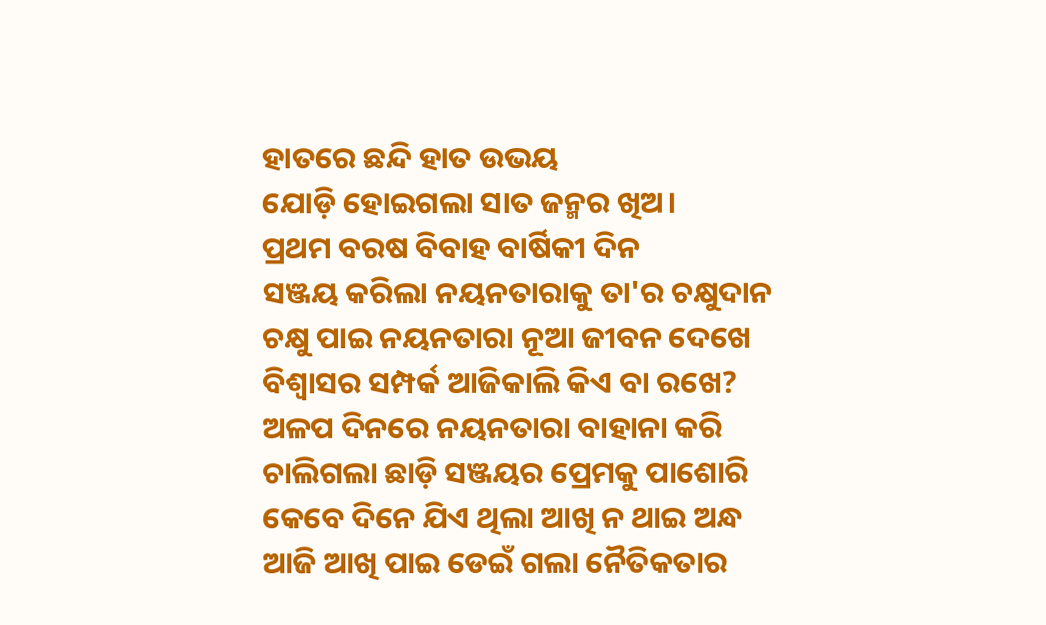ହାତରେ ଛନ୍ଦି ହାତ ଉଭୟ
ଯୋଡ଼ି ହୋଇଗଲା ସାତ ଜନ୍ମର ଖିଅ।
ପ୍ରଥମ ବରଷ ବିବାହ ବାର୍ଷିକୀ ଦିନ
ସଞ୍ଜୟ କରିଲା ନୟନତାରାକୁ ତା'ର ଚକ୍ଷୁଦାନ
ଚକ୍ଷୁ ପାଇ ନୟନତାରା ନୂଆ ଜୀବନ ଦେଖେ
ବିଶ୍ୱାସର ସମ୍ପର୍କ ଆଜିକାଲି କିଏ ବା ରଖେ?
ଅଳପ ଦିନରେ ନୟନତାରା ବାହାନା କରି
ଚାଲିଗଲା ଛାଡ଼ି ସଞ୍ଜୟର ପ୍ରେମକୁ ପାଶୋରି
କେବେ ଦିନେ ଯିଏ ଥିଲା ଆଖି ନ ଥାଇ ଅନ୍ଧ
ଆଜି ଆଖି ପାଇ ଡେଇଁ ଗଲା ନୈତିକତାର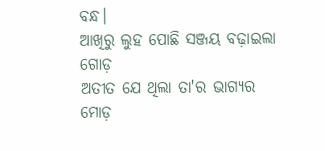ବନ୍ଧ।
ଆଖିରୁ ଲୁହ ପୋଛି ସଞ୍ଜୟ ବଢ଼ାଇଲା ଗୋଡ଼
ଅତୀତ ଯେ ଥିଲା ତା'ର ଭାଗ୍ୟର ମୋଡ଼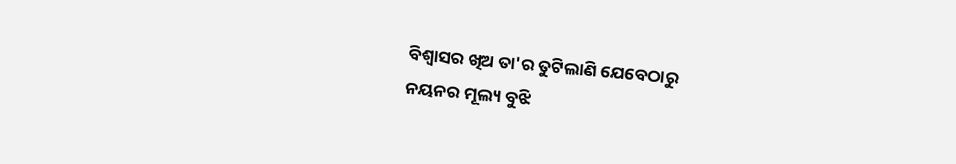ବିଶ୍ୱାସର ଖିଅ ତା'ର ତୁଟିଲାଣି ଯେବେଠାରୁ
ନୟନର ମୂଲ୍ୟ ବୁଝି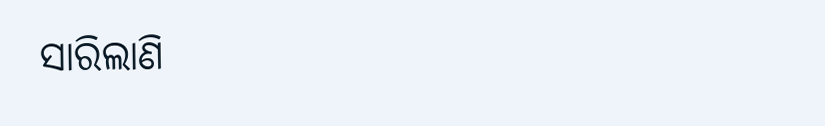ସାରିଲାଣି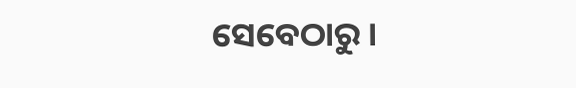ସେବେଠାରୁ ।